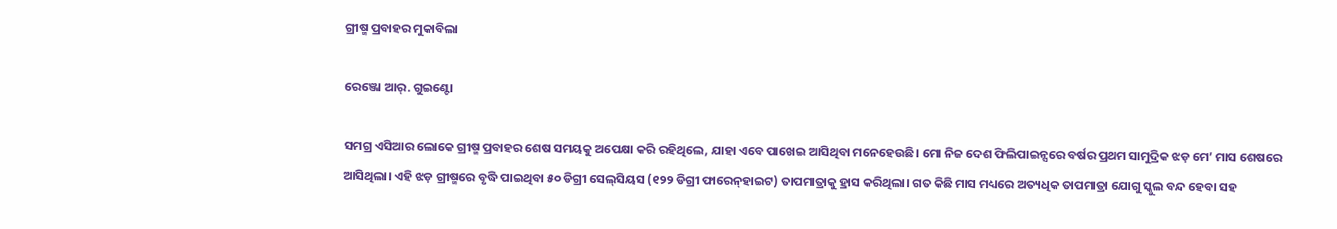ଗ୍ରୀଷ୍ମ ପ୍ରବାହର ମୁକାବିଲା

ରେଞ୍ଜୋ ଆର୍‌. ଗୁଇଣ୍ଟୋ

ସମଗ୍ର ଏସିଆର ଲୋକେ ଗ୍ରୀଷ୍ମ ପ୍ରବାହର ଶେଷ ସମୟକୁ ଅପେକ୍ଷା କରି ରହିଥିଲେ, ଯାହା ଏବେ ପାଖେଇ ଆସିଥିବା ମନେହେଉଛି। ମୋ ନିଜ ଦେଶ ଫିଲିପାଇନ୍ସରେ ବର୍ଷର ପ୍ରଥମ ସାମୁଦ୍ରିକ ଝଡ଼ ମେ’ ମାସ ଶେଷରେ ଆସିଥିଲା। ଏହି ଝଡ଼ ଗ୍ରୀଷ୍ମରେ ବୃଦ୍ଧି ପାଇଥିବା ୫୦ ଡିଗ୍ରୀ ସେଲ୍‌ସିୟସ (୧୨୨ ଡିଗ୍ରୀ ଫାରେନ୍‌ହାଇଟ) ତାପମାତ୍ରାକୁ ହ୍ରାସ କରିଥିଲା। ଗତ କିଛି ମାସ ମଧ୍ୟରେ ଅତ୍ୟଧିକ ତାପମାତ୍ରା ଯୋଗୁ ସ୍କୁଲ ବନ୍ଦ ହେବା ସହ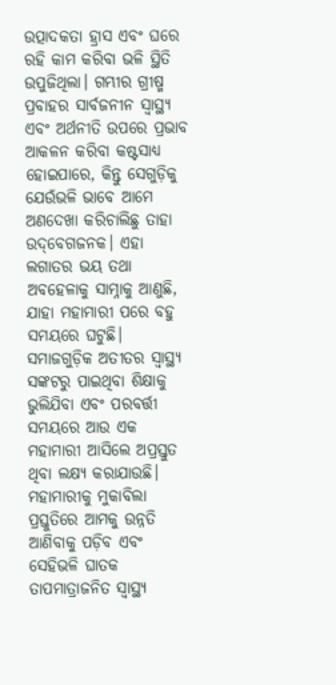ଉତ୍ପାଦକତା ହ୍ରାସ ଏବଂ ଘରେ ରହି କାମ କରିବା ଭଳି ସ୍ଥିତି ଉପୁଜିଥିଲା। ଗମ୍ଭୀର ଗ୍ରୀଷ୍ମ ପ୍ରବାହର ସାର୍ବଜନୀନ ସ୍ବାସ୍ଥ୍ୟ ଏବଂ ଅର୍ଥନୀତି ଉପରେ ପ୍ରଭାବ ଆକଳନ କରିବା କଷ୍ଟସାଧ୍ୟ ହୋଇପାରେ, କିନ୍ତୁ ସେଗୁଡ଼ିକୁ ଯେଉଁଭଳି ଭାବେ ଆମେ ଅଣଦେଖା କରିଚାଲିଛୁ ତାହା ଉଦ୍‌ବେଗଜନକ। ଏହା ଲଗାତର ଭୟ ତଥା ଅବହେଳାକୁ ସାମ୍ନାକୁ ଆଣୁଛି, ଯାହା ମହାମାରୀ ପରେ ବହୁ ସମୟରେ ଘଟୁଛି। ସମାଜଗୁଡ଼ିକ ଅତୀତର ସ୍ବାସ୍ଥ୍ୟ ସଙ୍କଟରୁ ପାଇଥିବା ଶିକ୍ଷାକୁ ଭୁଲିଯିବା ଏବଂ ପରବର୍ତ୍ତୀ ସମୟରେ ଆଉ ଏକ ମହାମାରୀ ଆସିଲେ ଅପ୍ରସ୍ତୁତ ଥିବା ଲକ୍ଷ୍ୟ କରାଯାଉଛି।
ମହାମାରୀକୁ ମୁକାବିଲା ପ୍ରସ୍ତୁତିରେ ଆମକୁ ଉନ୍ନତି ଆଣିବାକୁ ପଡ଼ିବ ଏବଂ ସେହିଭଳି ଘାତକ ତାପମାତ୍ରାଜନିତ ସ୍ବାସ୍ଥ୍ୟ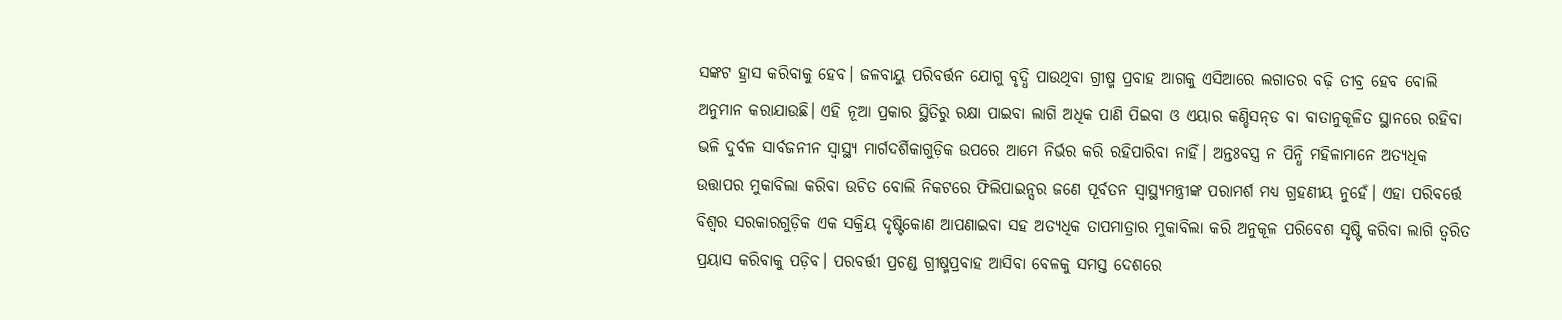ସଙ୍କଟ ହ୍ରାସ କରିବାକୁ ହେବ। ଜଳବାୟୁ ପରିବର୍ତ୍ତନ ଯୋଗୁ ବୃଦ୍ଧି ପାଉଥିବା ଗ୍ରୀଷ୍ମ ପ୍ରବାହ ଆଗକୁ ଏସିଆରେ ଲଗାତର ବଢ଼ି ତୀବ୍ର ହେବ ବୋଲି ଅନୁମାନ କରାଯାଉଛି। ଏହି ନୂଆ ପ୍ରକାର ସ୍ଥିତିରୁ ରକ୍ଷା ପାଇବା ଲାଗି ଅଧିକ ପାଣି ପିଇବା ଓ ଏୟାର କଣ୍ଡିସନ୍‌ଡ ବା ବାତାନୁକୂଳିତ ସ୍ଥାନରେ ରହିବା ଭଳି ଦୁର୍ବଳ ସାର୍ବଜନୀନ ସ୍ବାସ୍ଥ୍ୟ ମାର୍ଗଦର୍ଶିକାଗୁଡ଼ିକ ଉପରେ ଆମେ ନିର୍ଭର କରି ରହିପାରିବା ନାହିଁ। ଅନ୍ତଃବସ୍ତ୍ର ନ ପିନ୍ଧି ମହିଳାମାନେ ଅତ୍ୟଧିକ ଉତ୍ତାପର ମୁକାବିଲା କରିବା ଉଚିତ ବୋଲି ନିକଟରେ ଫିଲିପାଇନ୍ସର ଜଣେ ପୂର୍ବତନ ସ୍ବାସ୍ଥ୍ୟମନ୍ତ୍ରୀଙ୍କ ପରାମର୍ଶ ମଧ୍ୟ ଗ୍ରହଣୀୟ ନୁହେଁ। ଏହା ପରିବର୍ତ୍ତେ ବିଶ୍ୱର ସରକାରଗୁଡ଼ିକ ଏକ ସକ୍ରିୟ ଦୃଷ୍ଟିକୋଣ ଆପଣାଇବା ସହ ଅତ୍ୟଧିକ ତାପମାତ୍ରାର ମୁକାବିଲା କରି ଅନୁକୂଳ ପରିବେଶ ସୃଷ୍ଟି କରିବା ଲାଗି ତ୍ୱରିତ ପ୍ରୟାସ କରିବାକୁ ପଡ଼ିବ। ପରବର୍ତ୍ତୀ ପ୍ରଚଣ୍ଡ ଗ୍ରୀଷ୍ମପ୍ରବାହ ଆସିବା ବେଳକୁ ସମସ୍ତ ଦେଶରେ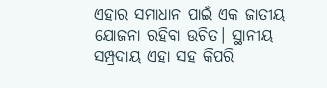ଏହାର ସମାଧାନ ପାଇଁ ଏକ ଜାତୀୟ ଯୋଜନା ରହିବା ଉଚିତ। ସ୍ଥାନୀୟ ସମ୍ପ୍ରଦାୟ ଏହା ସହ କିପରି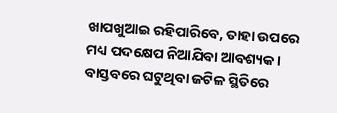ଖାପଖୁଆଇ ରହିପାରିବେ, ତାହା ଉପରେ ମଧ୍ୟ ପଦକ୍ଷେପ ନିଆଯିବା ଆବଶ୍ୟକ। ବାସ୍ତବରେ ଘଟୁଥିବା ଜଟିଳ ସ୍ଥିତିରେ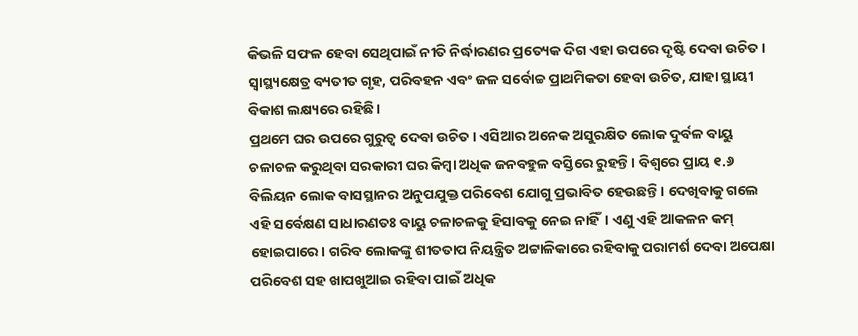କିଭଳି ସଫଳ ହେବା ସେଥିପାଇଁ ନୀତି ନିର୍ଦ୍ଧାରଣର ପ୍ରତ୍ୟେକ ଦିଗ ଏହା ଉପରେ ଦୃଷ୍ଟି ଦେବା ଉଚିତ। ସ୍ବାସ୍ଥ୍ୟକ୍ଷେତ୍ର ବ୍ୟତୀତ ଗୃହ, ପରିବହନ ଏବଂ ଜଳ ସର୍ବୋଚ୍ଚ ପ୍ରାଥମିକତା ହେବା ଉଚିତ, ଯାହା ସ୍ଥାୟୀ ବିକାଶ ଲକ୍ଷ୍ୟରେ ରହିଛି।
ପ୍ରଥମେ ଘର ଉପରେ ଗୁରୁତ୍ୱ ଦେବା ଉଚିତ। ଏସିଆର ଅନେକ ଅସୁରକ୍ଷିତ ଲୋକ ଦୁର୍ବଳ ବାୟୁ ଚଳାଚଳ କରୁଥିବା ସରକାରୀ ଘର କିମ୍ବା ଅଧିକ ଜନବହୁଳ ବସ୍ତିରେ ରୁହନ୍ତି। ବିଶ୍ୱରେ ପ୍ରାୟ ୧.୬ ବିଲିୟନ ଲୋକ ବାସସ୍ଥାନର ଅନୁପଯୁକ୍ତ ପରିବେଶ ଯୋଗୁ ପ୍ରଭାବିତ ହେଉଛନ୍ତି। ଦେଖିବାକୁ ଗଲେ ଏହି ସର୍ବେକ୍ଷଣ ସାଧାରଣତଃ ବାୟୁ ଚଳାଚଳକୁ ହିସାବକୁ ନେଇ ନାହିଁ। ଏଣୁ ଏହି ଆକଳନ କମ୍‌ ହୋଇପାରେ। ଗରିବ ଲୋକଙ୍କୁ ଶୀତତାପ ନିୟନ୍ତ୍ରିତ ଅଟ୍ଟାଳିକାରେ ରହିବାକୁ ପରାମର୍ଶ ଦେବା ଅପେକ୍ଷା ପରିବେଶ ସହ ଖାପଖୁଆଇ ରହିବା ପାଇଁ ଅଧିକ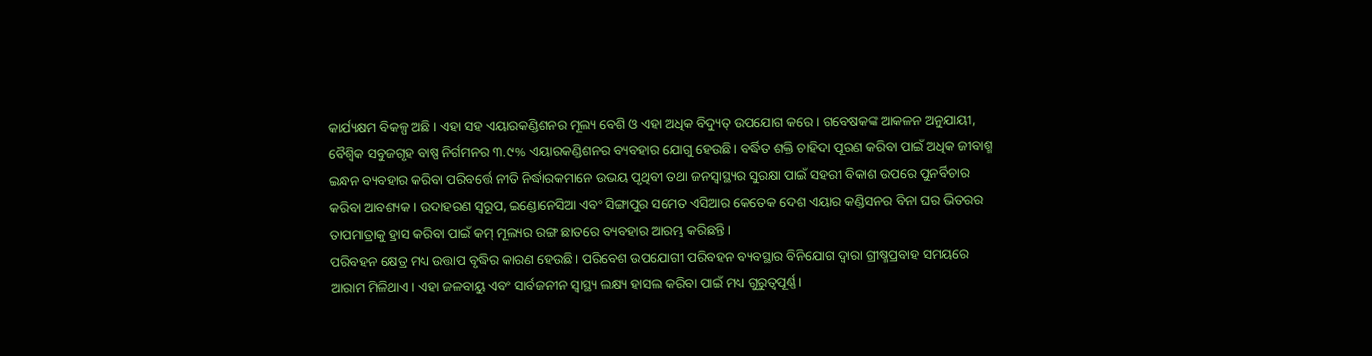କାର୍ଯ୍ୟକ୍ଷମ ବିକଳ୍ପ ଅଛି । ଏହା ସହ ଏୟାରକଣ୍ଡିଶନର ମୂଲ୍ୟ ବେଶି ଓ ଏହା ଅଧିକ ବିଦ୍ୟୁତ୍‌ ଉପଯୋଗ କରେ। ଗବେଷକଙ୍କ ଆକଳନ ଅନୁଯାୟୀ, ବୈଶ୍ୱିକ ସବୁଜଗୃହ ବାଷ୍ପ ନିର୍ଗମନର ୩.୯% ଏୟାରକଣ୍ଡିଶନର ବ୍ୟବହାର ଯୋଗୁ ହେଉଛି। ବର୍ଦ୍ଧିତ ଶକ୍ତି ଚାହିଦା ପୂରଣ କରିବା ପାଇଁ ଅଧିକ ଜୀବାଶ୍ମ ଇନ୍ଧନ ବ୍ୟବହାର କରିବା ପରିବର୍ତ୍ତେ ନୀତି ନିର୍ଦ୍ଧାରକମାନେ ଉଭୟ ପୃଥିବୀ ତଥା ଜନସ୍ବାସ୍ଥ୍ୟର ସୁରକ୍ଷା ପାଇଁ ସହରୀ ବିକାଶ ଉପରେ ପୁନର୍ବିଚାର କରିବା ଆବଶ୍ୟକ। ଉଦାହରଣ ସ୍ବରୂପ, ଇଣ୍ଡୋନେସିଆ ଏବଂ ସିଙ୍ଗାପୁର ସମେତ ଏସିଆର କେତେକ ଦେଶ ଏୟାର କଣ୍ଡିସନର ବିନା ଘର ଭିତରର ତାପମାତ୍ରାକୁ ହ୍ରାସ କରିବା ପାଇଁ କମ୍‌ ମୂଲ୍ୟର ରଙ୍ଗ ଛାତରେ ବ୍ୟବହାର ଆରମ୍ଭ କରିଛନ୍ତି।
ପରିବହନ କ୍ଷେତ୍ର ମଧ୍ୟ ଉତ୍ତାପ ବୃଦ୍ଧିର କାରଣ ହେଉଛି। ପରିବେଶ ଉପଯୋଗୀ ପରିବହନ ବ୍ୟବସ୍ଥାର ବିନିଯୋଗ ଦ୍ୱାରା ଗ୍ରୀଷ୍ମପ୍ରବାହ ସମୟରେ ଆରାମ ମିଳିଥାଏ। ଏହା ଜଳବାୟୁ ଏବଂ ସାର୍ବଜନୀନ ସ୍ବାସ୍ଥ୍ୟ ଲକ୍ଷ୍ୟ ହାସଲ କରିବା ପାଇଁ ମଧ୍ୟ ଗୁରୁତ୍ୱପୂର୍ଣ୍ଣ।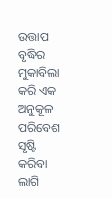ଉତ୍ତାପ ବୃଦ୍ଧିର ମୁକାବିଲା କରି ଏକ ଅନୁକୂଳ ପରିବେଶ ସୃଷ୍ଟି କରିବା ଲାଗି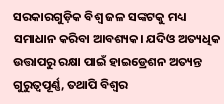ସରକାରଗୁଡ଼ିକ ବିଶ୍ୱ ଜଳ ସଙ୍କଟକୁ ମଧ୍ୟ ସମାଧାନ କରିବା ଆବଶ୍ୟକ। ଯଦିଓ ଅତ୍ୟଧିକ ଉତ୍ତାପରୁ ରକ୍ଷା ପାଇଁ ହାଇଡ୍ରେଶନ ଅତ୍ୟନ୍ତ ଗୁରୁତ୍ୱପୂର୍ଣ୍ଣ, ତଥାପି ବିଶ୍ୱର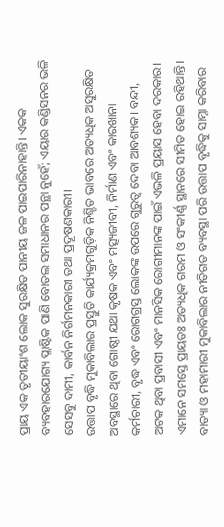ପ୍ରାୟ ଏକ ତୃତୀୟାଂଶ ଲୋକ ସୁରକ୍ଷିତ ପାନୀୟ ଜଳ ପାଇପାରିନାହାନ୍ତି। ଏକକ ବ୍ୟବହାରଯୋଗ୍ୟ ପ୍ଲାଷ୍ଟିକ ପାଣି ବୋତଲ ସମାଧାନର ପନ୍ଥା ନୁହେଁ; ଏୟାର କଣ୍ଡିସନର ଭଳି ସେସବୁ ଦାମୀ, କାର୍ବନ ନିର୍ଗମନକାରୀ ତଥା ପ୍ରଦୂଷଣକାରୀ।
ଉତ୍ତାପ ବୃଦ୍ଧି ମୁକାବିଲାର ପ୍ରସ୍ତୁତି କାର୍ଯ୍ୟକ୍ରମଗୁଡ଼ିକ ନିଶ୍ଚିତ ଭାବରେ ଅତ୍ୟଧିକ ଅସୁରକ୍ଷିତ ଅବସ୍ଥାରେ ଥିବା ଗୋଷ୍ଠୀ ଯଥା କୃଷକ ଏବଂ ମତ୍ସ୍ୟଜୀବୀ, ନିର୍ମାଣ ଏବଂ କାରଖାନା କର୍ମଚାରୀ, ବୃଦ୍ଧ ଏବଂ ରୋଗଗ୍ରସ୍ତ ଲୋକଙ୍କ ଉପରେ ଗୁରୁତ୍ୱ ଦେବା ଆବଶ୍ୟକ। ବନ୍ଦୀ, ଅଟକ ଥିବା ପ୍ରବାସୀ ଏବଂ ମାନସିକ ରୋଗୀମାନଙ୍କ ପାଇଁ ଏଭଳି ପ୍ରୟାସ ହେବା ଦରକାର। ଏମାନେ ସମସ୍ତେ ପ୍ରାୟତଃ ଅତ୍ୟଧିକ ଗରମ ଓ ସଂକୀର୍ଣ୍ଣ ସ୍ଥାନରେ ସୀମିତ ହୋଇ ରହିଥାନ୍ତି।
ବାତ୍ୟା ଓ ମହାମାରୀ ମୁକାବିଲାର ନୀତିଗତ ବ୍ୟବସ୍ଥା ପରି ଉତ୍ତାପ ବୃଦ୍ଧିକୁ ସାମ୍ନା କରିବାର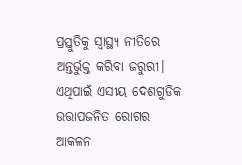ପ୍ରସ୍ତୁତିକୁ ସ୍ବାସ୍ଥ୍ୟ ନୀତିରେ ଅନ୍ତର୍ଭୁକ୍ତ କରିବା ଜରୁରୀ। ଏଥିପାଇଁ ଏସୀୟ ଦେଶଗୁଡିକ ଉତ୍ତାପଜନିତ ରୋଗର ଆକଳନ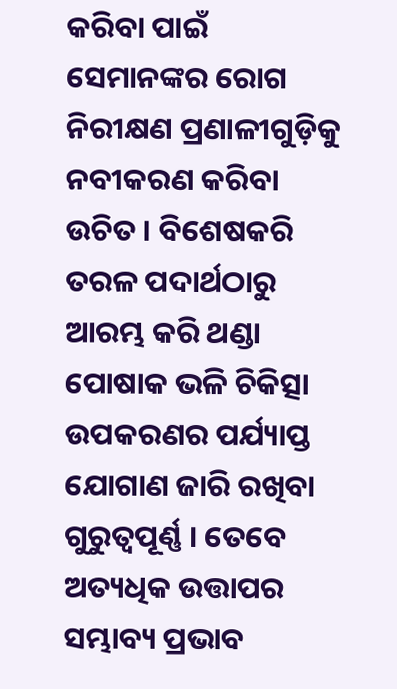କରିବା ପାଇଁ ସେମାନଙ୍କର ରୋଗ ନିରୀକ୍ଷଣ ପ୍ରଣାଳୀଗୁଡ଼ିକୁ ନବୀକରଣ କରିବା ଉଚିତ । ବିଶେଷକରି ତରଳ ପଦାର୍ଥଠାରୁ ଆରମ୍ଭ କରି ଥଣ୍ଡା ପୋଷାକ ଭଳି ଚିକିତ୍ସା ଉପକରଣର ପର୍ଯ୍ୟାପ୍ତ ଯୋଗାଣ ଜାରି ରଖିବା ଗୁରୁତ୍ୱପୂର୍ଣ୍ଣ । ତେବେ ଅତ୍ୟଧିକ ଉତ୍ତାପର ସମ୍ଭାବ୍ୟ ପ୍ରଭାବ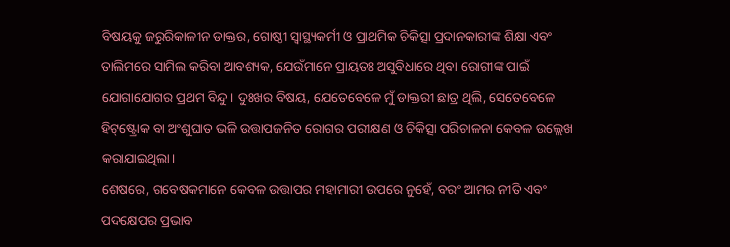ବିଷୟକୁ ଜରୁରିକାଳୀନ ଡାକ୍ତର, ଗୋଷ୍ଠୀ ସ୍ବାସ୍ଥ୍ୟକର୍ମୀ ଓ ପ୍ରାଥମିକ ଚିକିତ୍ସା ପ୍ରଦାନକାରୀଙ୍କ ଶିକ୍ଷା ଏବଂ ତାଲିମରେ ସାମିଲ କରିବା ଆବଶ୍ୟକ, ଯେଉଁମାନେ ପ୍ରାୟତଃ ଅସୁବିଧାରେ ଥିବା ରୋଗୀଙ୍କ ପାଇଁ ଯୋଗାଯୋଗର ପ୍ରଥମ ବିନ୍ଦୁ। ଦୁଃଖର ବିଷୟ, ଯେତେବେଳେ ମୁଁ ଡାକ୍ତରୀ ଛାତ୍ର ଥିଲି, ସେତେବେଳେ ହିଟ୍‌ଷ୍ଟ୍ରୋକ ବା ଅଂଶୁଘାତ ଭଳି ଉତ୍ତାପଜନିତ ରୋଗର ପରୀକ୍ଷଣ ଓ ଚିକିତ୍ସା ପରିଚାଳନା କେବଳ ଉଲ୍ଲେଖ କରାଯାଇଥିଲା।
ଶେଷରେ, ଗବେଷକମାନେ କେବଳ ଉତ୍ତାପର ମହାମାରୀ ଉପରେ ନୁହେଁ, ବରଂ ଆମର ନୀତି ଏବଂ ପଦକ୍ଷେପର ପ୍ରଭାବ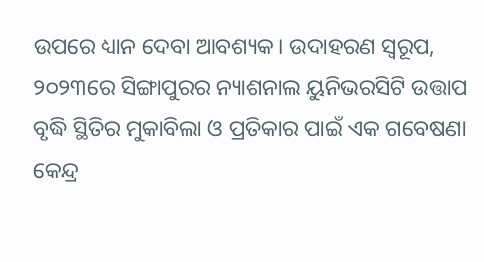ଉପରେ ଧ୍ୟାନ ଦେବା ଆବଶ୍ୟକ। ଉଦାହରଣ ସ୍ବରୂପ, ୨୦୨୩ରେ ସିଙ୍ଗାପୁରର ନ୍ୟାଶନାଲ ୟୁନିଭରସିଟି ଉତ୍ତାପ ବୃଦ୍ଧି ସ୍ଥିତିର ମୁକାବିଲା ଓ ପ୍ରତିକାର ପାଇଁ ଏକ ଗବେଷଣା କେନ୍ଦ୍ର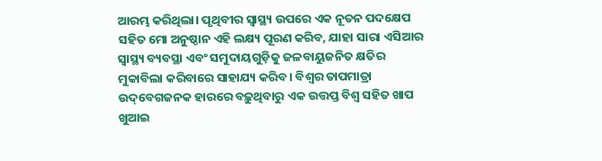ଆରମ୍ଭ କରିଥିଲା। ପୃଥିବୀର ସ୍ବାସ୍ଥ୍ୟ ଉପରେ ଏକ ନୂତନ ପଦକ୍ଷେପ ସହିତ ମୋ ଅନୁଷ୍ଠାନ ଏହି ଲକ୍ଷ୍ୟ ପୂରଣ କରିବ, ଯାହା ସାରା ଏସିଆର ସ୍ବାସ୍ଥ୍ୟ ବ୍ୟବସ୍ଥା ଏବଂ ସମୁଦାୟଗୁଡ଼ିକୁ ଜଳବାୟୁଜନିତ କ୍ଷତିର ମୁକାବିଲା କରିବାରେ ସାହାଯ୍ୟ କରିବ। ବିଶ୍ୱର ତାପମାତ୍ରା ଉଦ୍‌ବେଗଜନକ ହାରରେ ବଢ଼ୁଥିବାରୁ ଏକ ଉତ୍ତପ୍ତ ବିଶ୍ୱ ସହିତ ଖାପ ଖୁଆଇ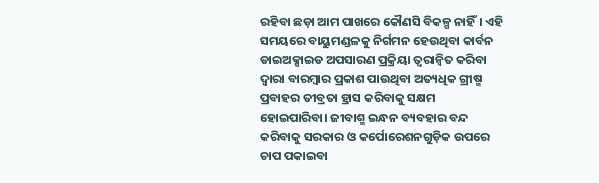ରହିବା ଛଡ଼ା ଆମ ପାଖରେ କୌଣସି ବିକଳ୍ପ ନାହିଁ। ଏହି ସମୟରେ ବାୟୁମଣ୍ଡଳକୁ ନିର୍ଗମନ ହେଉଥିବା କାର୍ବନ ଡାଇଅକ୍ସାଇଡ ଅପସାରଣ ପ୍ରକ୍ରିୟା ତ୍ୱରାନ୍ବିତ କରିବା ଦ୍ୱାରା ବାରମ୍ବାର ପ୍ରକାଶ ପାଉଥିବା ଅତ୍ୟଧିକ ଗ୍ରୀଷ୍ମ ପ୍ରବାହର ତୀବ୍ରତା ହ୍ରାସ କରିବାକୁ ସକ୍ଷମ ହୋଇପାରିବା। ଜୀବାଶ୍ମ ଇନ୍ଧନ ବ୍ୟବହାର ବନ୍ଦ କରିବାକୁ ସରକାର ଓ କର୍ପୋରେଶନଗୁଡ଼ିକ ଉପରେ ଚାପ ପକାଇବା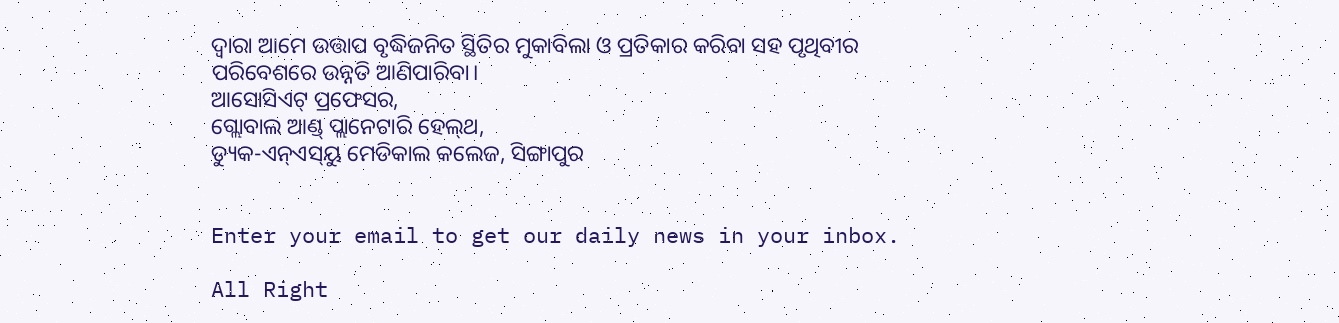ଦ୍ୱାରା ଆମେ ଉତ୍ତାପ ବୃଦ୍ଧିଜନିତ ସ୍ଥିତିର ମୁକାବିଲା ଓ ପ୍ରତିକାର କରିବା ସହ ପୃଥିବୀର ପରିବେଶରେ ଉନ୍ନତି ଆଣିପାରିବା।
ଆସୋସିଏଟ୍‌ ପ୍ରଫେସର,
ଗ୍ଲୋବାଲ ଆଣ୍ଡ୍‌ ପ୍ଲାନେଟାରି ହେଲ୍‌ଥ,
ଡ୍ୟୁକ-ଏନ୍‌ଏସ୍‌ୟୁ ମେଡିକାଲ କଲେଜ, ସିଙ୍ଗାପୁର


Enter your email to get our daily news in your inbox.

All Right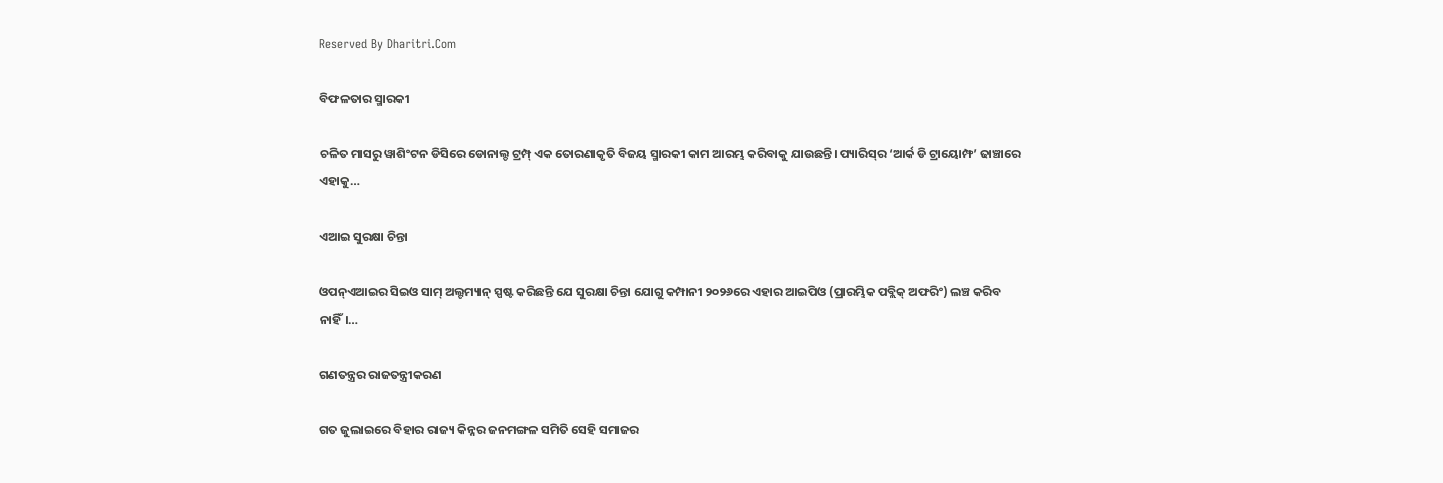Reserved By Dharitri.Com

ବିଫଳତାର ସ୍ମାରକୀ

ଚଳିତ ମାସରୁ ୱାଶିଂଟନ ଡିସିରେ ଡୋନାଲ୍ଡ ଟ୍ରମ୍ପ୍‌ ଏକ ତୋରଣାକୃତି ବିଜୟ ସ୍ମାରକୀ କାମ ଆରମ୍ଭ କରିବାକୁ ଯାଉଛନ୍ତି। ପ୍ୟାରିସ୍‌ର ‘ଆର୍କ ଡି ଟ୍ରାୟୋମ୍ଫ’ ଢାଞ୍ଚାରେ ଏହାକୁ…

ଏଆଇ ସୁରକ୍ଷା ଚିନ୍ତା

ଓପନ୍‌ଏଆଇର ସିଇଓ ସାମ୍‌ ଅଲ୍ଟମ୍ୟାନ୍‌ ସ୍ପଷ୍ଟ କରିଛନ୍ତି ଯେ ସୁରକ୍ଷା ଚିନ୍ତା ଯୋଗୁ କମ୍ପାନୀ ୨୦୨୬ରେ ଏହାର ଆଇପିଓ (ପ୍ରାରମ୍ଭିକ ପବ୍ଲିକ୍‌ ଅଫରିଂ) ଲଞ୍ଚ କରିବ ନାହିଁ।…

ଗଣତନ୍ତ୍ରର ରାଜତନ୍ତ୍ରୀକରଣ

ଗତ ଜୁଲାଇରେ ବିହାର ରାଜ୍ୟ କିନ୍ନର ଜନମଙ୍ଗଳ ସମିତି ସେହି ସମାଜର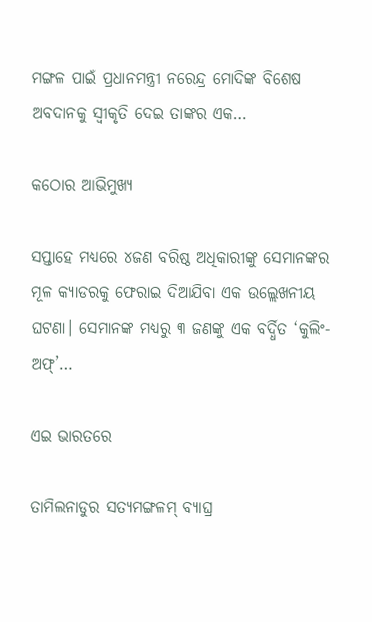ମଙ୍ଗଳ ପାଇଁ ପ୍ରଧାନମନ୍ତ୍ରୀ ନରେନ୍ଦ୍ର ମୋଦିଙ୍କ ବିଶେଷ ଅବଦାନକୁ ସ୍ବୀକୃତି ଦେଇ ତାଙ୍କର ଏକ…

କଠୋର ଆଭିମୁଖ୍ୟ

ସପ୍ତାହେ ମଧ୍ୟରେ ୪ଜଣ ବରିଷ୍ଠ ଅଧିକାରୀଙ୍କୁ ସେମାନଙ୍କର ମୂଳ କ୍ୟାଡରକୁ ଫେରାଇ ଦିଆଯିବା ଏକ ଉଲ୍ଲେଖନୀୟ ଘଟଣା। ସେମାନଙ୍କ ମଧ୍ୟରୁ ୩ ଜଣଙ୍କୁ ଏକ ବର୍ଦ୍ଧିତ ‘କୁଲିଂ-ଅଫ୍‌’…

ଏଇ ଭାରତରେ

ତାମିଲନାଡୁର ସତ୍ୟମଙ୍ଗଳମ୍‌ ବ୍ୟାଘ୍ର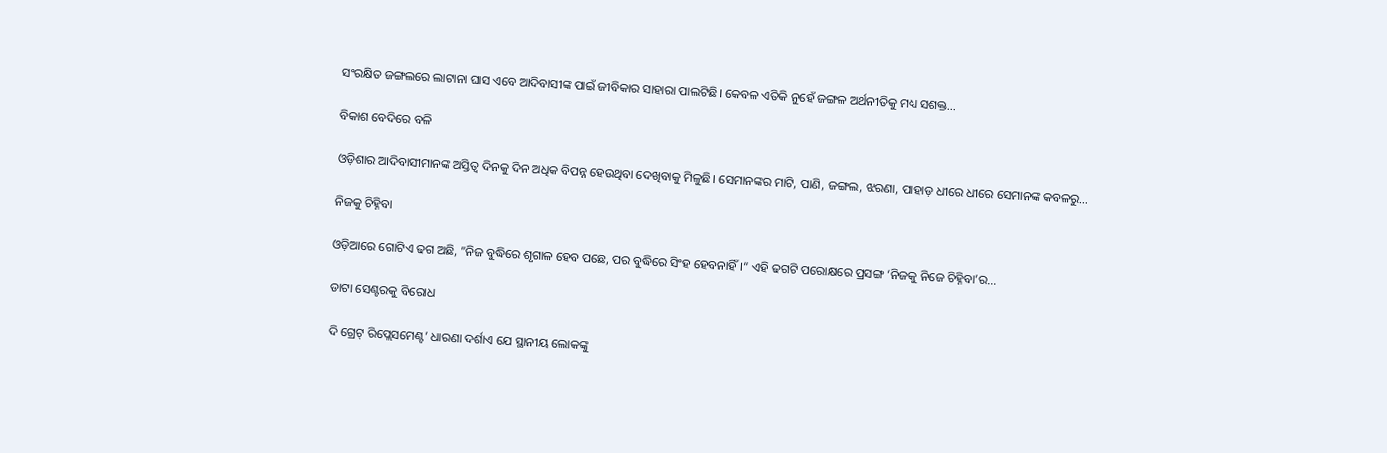ସଂରକ୍ଷିତ ଜଙ୍ଗଲରେ ଲାଟାନା ଘାସ ଏବେ ଆଦିବାସୀଙ୍କ ପାଇଁ ଜୀବିକାର ସାହାରା ପାଲଟିଛି। କେବଳ ଏତିକି ନୁହେଁ ଜଙ୍ଗଳ ଅର୍ଥନୀତିକୁ ମଧ୍ୟ ସଶକ୍ତ…

ବିକାଶ ବେଦିରେ ବଳି

ଓଡ଼ିଶାର ଆଦିବାସୀମାନଙ୍କ ଅସ୍ତିତ୍ୱ ଦିନକୁ ଦିନ ଅଧିକ ବିପନ୍ନ ହେଉଥିବା ଦେଖିବାକୁ ମିଳୁଛି। ସେମାନଙ୍କର ମାଟି, ପାଣି, ଜଙ୍ଗଲ, ଝରଣା, ପାହାଡ଼ ଧୀରେ ଧୀରେ ସେମାନଙ୍କ କବଳରୁ…

ନିଜକୁ ଚିହ୍ନିବା

ଓଡ଼ିଆରେ ଗୋଟିଏ ଢଗ ଅଛି, ”ନିଜ ବୁଦ୍ଧିରେ ଶୃଗାଳ ହେବ ପଛେ, ପର ବୁଦ୍ଧିରେ ସିଂହ ହେବନାହିଁ।“ ଏହି ଢଗଟି ପରୋକ୍ଷରେ ପ୍ରସଙ୍ଗ ‘ନିଜକୁ ନିଜେ ଚିହ୍ନିବା’ର…

ଡାଟା ସେଣ୍ଟରକୁ ବିରୋଧ

ଦି ଗ୍ରେଟ୍‌ ରିପ୍ଲେସମେଣ୍ଟ’ ଧାରଣା ଦର୍ଶାଏ ଯେ ସ୍ଥାନୀୟ ଲୋକଙ୍କୁ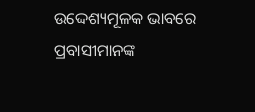ଉଦ୍ଦେଶ୍ୟମୂଳକ ଭାବରେ ପ୍ରବାସୀମାନଙ୍କ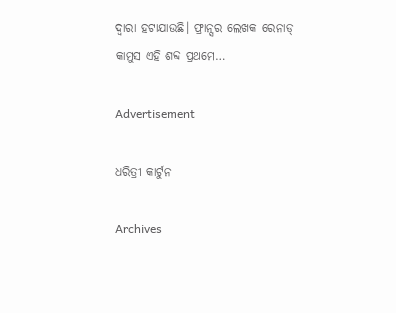ଦ୍ୱାରା ହଟାଯାଉଛି। ଫ୍ରାନ୍ସର ଲେଖକ ରେନାଡ୍‌ କାମୁସ ଏହି ଶବ୍ଦ ପ୍ରଥମେ…

Advertisement

ଧରିତ୍ରୀ କାର୍ଟୁନ

Archives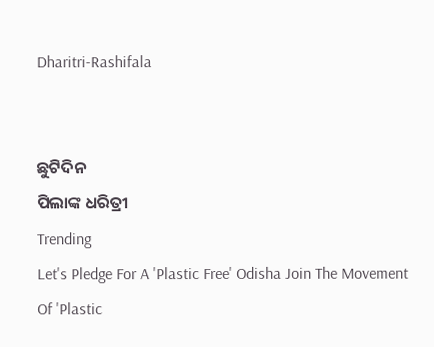Dharitri-Rashifala


ଛୁଟିଦିନ
ପିଲାଙ୍କ ଧରିତ୍ରୀ
Trending
Let's Pledge For A 'Plastic Free' Odisha Join The Movement Of 'Plastic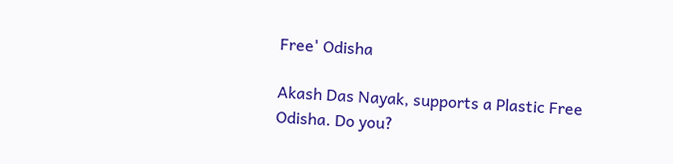Free' Odisha

Akash Das Nayak, supports a Plastic Free Odisha. Do you?